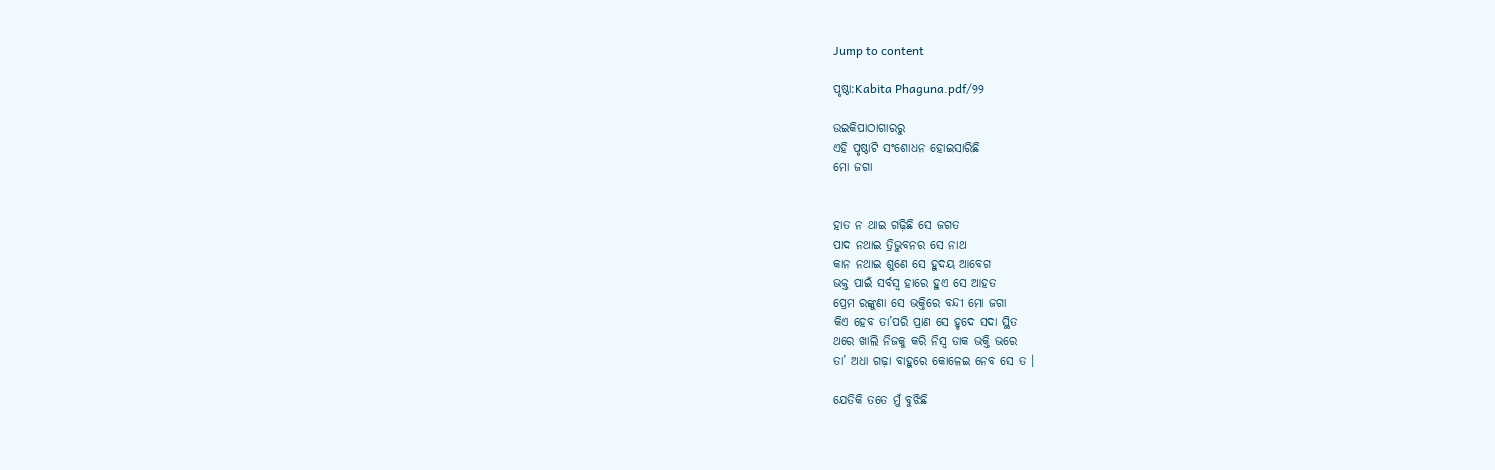Jump to content

ପୃଷ୍ଠା:Kabita Phaguna.pdf/୨୨

ଉଇକିପାଠାଗାର‌ରୁ
ଏହି ପୃଷ୍ଠାଟି ସଂଶୋଧନ ହୋଇସାରିଛି
ମୋ ଜଗା


ହାତ ନ ଥାଇ ଗଢ଼ିଛି ସେ ଜଗତ
ପାଦ ନଥାଇ ତ୍ରିଭୁବନର ସେ ନାଥ
କାନ ନଥାଇ ଶୁଣେ ସେ ହୁଦୟ ଆବେଗ
ଭକ୍ତ ପାଇଁ ସର୍ବସ୍ୱ ହାରେ ହୁଏ ସେ ଆହତ
ପ୍ରେମ ରଙ୍କୁଣା ସେ ଭକ୍ତିରେ ବନ୍ଦୀ ମୋ ଜଗା
କିଏ ହେବ ତା’ପରି ପ୍ରାଣ ସେ ହୃଦେ ସଦା ସ୍ଥିତ
ଥରେ ଖାଲି ନିଜକୁ କରି ନିସ୍ୱ ଡାକ ଭକ୍ତି ଭରେ
ତା’ ଅଧା ଗଢ଼ା ବାହୁରେ କୋଳେଇ ନେବ ସେ ତ ।

ଯେତିକି ତତେ ମୁଁ ବୁଝିଛି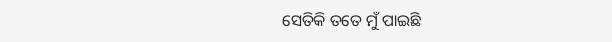ସେତିକି ତତେ ମୁଁ ପାଇଛି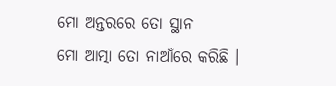ମୋ ଅନ୍ତରରେ ତୋ ସ୍ଥାନ
ମୋ ଆତ୍ମା ତୋ ନାଆଁରେ କରିଛି ।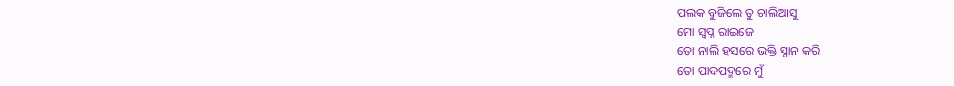ପଲକ ବୁଜିଲେ ତୁ ଚାଲିଆସୁ
ମୋ ସ୍ୱପ୍ନ ରାଇଜେ
ତୋ ନାଲି ହସରେ ଭକ୍ତି ସ୍ନାନ କରି
ତୋ ପାଦପଦ୍ମରେ ମୁଁ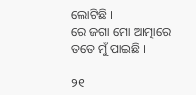ଲୋଟିଛି ।
ରେ ଜଗା ମୋ ଆତ୍ମାରେ ତତେ ମୁଁ ପାଇଛି ।

୨୧